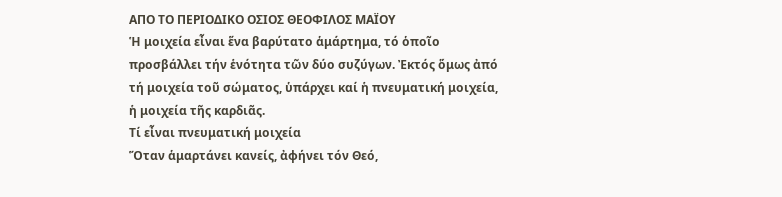ΑΠΟ ΤΟ ΠΕΡΙΟΔΙΚΟ ΟΣΙΟΣ ΘΕΟΦΙΛΟΣ ΜΑΪΟΥ
Ἡ μοιχεία εἶναι ἕνα βαρύτατο ἁμάρτημα, τό ὁποῖο προσβάλλει τήν ἑνότητα τῶν δύο συζύγων. Ἐκτός ὅμως ἀπό τή μοιχεία τοῦ σώματος, ὑπάρχει καί ἡ πνευματική μοιχεία, ἡ μοιχεία τῆς καρδιᾶς.
Τί εἶναι πνευματική μοιχεία
Ὅταν ἁμαρτάνει κανείς, ἀφήνει τόν Θεό,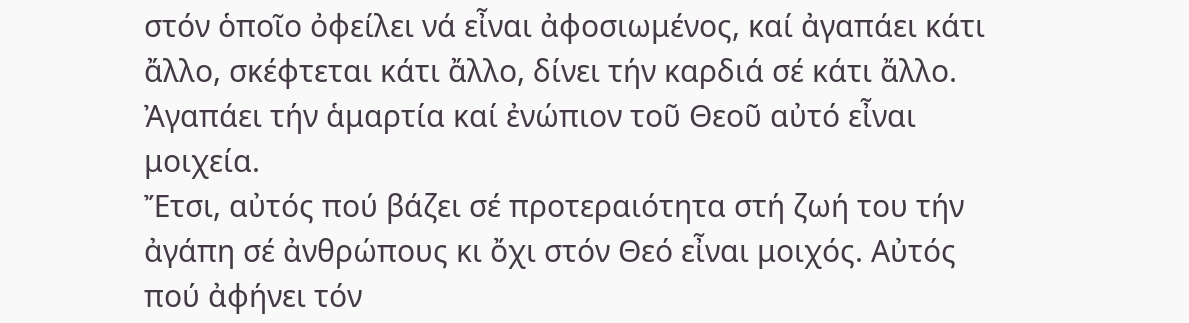στόν ὁποῖο ὀφείλει νά εἶναι ἀφοσιωμένος, καί ἀγαπάει κάτι ἄλλο, σκέφτεται κάτι ἄλλο, δίνει τήν καρδιά σέ κάτι ἄλλο. Ἀγαπάει τήν ἁμαρτία καί ἐνώπιον τοῦ Θεοῦ αὐτό εἶναι μοιχεία.
Ἔτσι, αὐτός πού βάζει σέ προτεραιότητα στή ζωή του τήν ἀγάπη σέ ἀνθρώπους κι ὄχι στόν Θεό εἶναι μοιχός. Αὐτός πού ἀφήνει τόν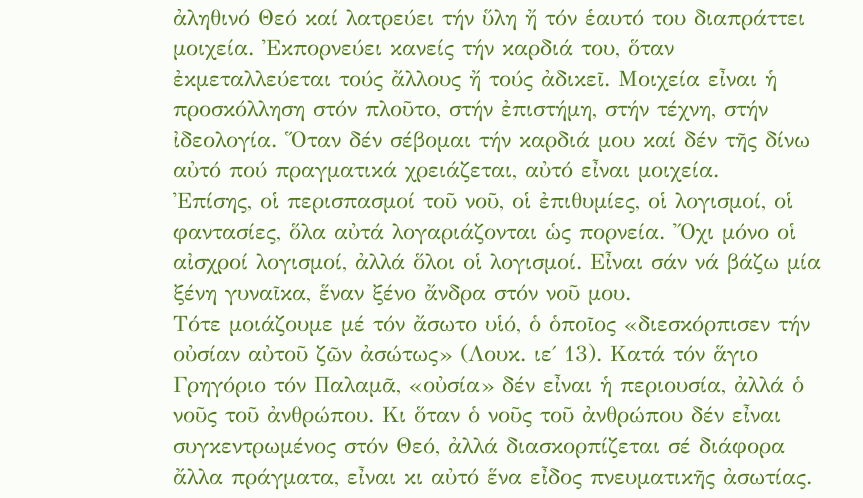ἀληθινό Θεό καί λατρεύει τήν ὕλη ἤ τόν ἑαυτό του διαπράττει μοιχεία. Ἐκπορνεύει κανείς τήν καρδιά του, ὅταν ἐκμεταλλεύεται τούς ἄλλους ἤ τούς ἀδικεῖ. Μοιχεία εἶναι ἡ προσκόλληση στόν πλοῦτο, στήν ἐπιστήμη, στήν τέχνη, στήν ἰδεολογία. Ὅταν δέν σέβομαι τήν καρδιά μου καί δέν τῆς δίνω αὐτό πού πραγματικά χρειάζεται, αὐτό εἶναι μοιχεία.
Ἐπίσης, οἱ περισπασμοί τοῦ νοῦ, οἱ ἐπιθυμίες, οἱ λογισμοί, οἱ φαντασίες, ὅλα αὐτά λογαριάζονται ὡς πορνεία. Ὄχι μόνο οἱ αἰσχροί λογισμοί, ἀλλά ὅλοι οἱ λογισμοί. Εἶναι σάν νά βάζω μία ξένη γυναῖκα, ἕναν ξένο ἄνδρα στόν νοῦ μου.
Τότε μοιάζουμε μέ τόν ἄσωτο υἱό, ὁ ὁποῖος «διεσκόρπισεν τήν οὐσίαν αὐτοῦ ζῶν ἀσώτως» (Λουκ. ιε΄ 13). Κατά τόν ἅγιο Γρηγόριο τόν Παλαμᾶ, «οὐσία» δέν εἶναι ἡ περιουσία, ἀλλά ὁ νοῦς τοῦ ἀνθρώπου. Κι ὅταν ὁ νοῦς τοῦ ἀνθρώπου δέν εἶναι συγκεντρωμένος στόν Θεό, ἀλλά διασκορπίζεται σέ διάφορα ἄλλα πράγματα, εἶναι κι αὐτό ἕνα εἶδος πνευματικῆς ἀσωτίας.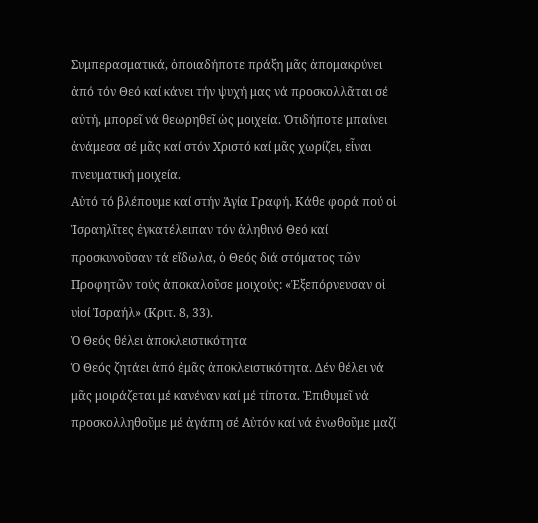Συμπερασματικά, ὁποιαδήποτε πράξη μᾶς ἀπομακρύνει ἀπό τόν Θεό καί κάνει τήν ψυχή μας νά προσκολλᾶται σέ αὐτή, μπορεῖ νά θεωρηθεῖ ὡς μοιχεία. Ὁτιδήποτε μπαίνει ἀνάμεσα σέ μᾶς καί στόν Χριστό καί μᾶς χωρίζει, εἶναι πνευματική μοιχεία.
Αὐτό τό βλέπουμε καί στήν Ἁγία Γραφή. Κάθε φορά πού οἱ Ἰσραηλῖτες ἐγκατέλειπαν τόν ἀληθινό Θεό καί προσκυνοῦσαν τά εἴδωλα, ὁ Θεός διά στόματος τῶν Προφητῶν τούς ἀποκαλοῦσε μοιχούς: «Ἐξεπόρνευσαν οἱ υἱοί Ἰσραήλ» (Κριτ. 8, 33).
Ὁ Θεός θέλει ἀποκλειστικότητα
Ὁ Θεός ζητάει ἀπό ἐμᾶς ἀποκλειστικότητα. Δέν θέλει νά μᾶς μοιράζεται μέ κανέναν καί μέ τίποτα. Ἐπιθυμεῖ νά προσκολληθοῦμε μέ ἀγάπη σέ Αὐτόν καί νά ἑνωθοῦμε μαζί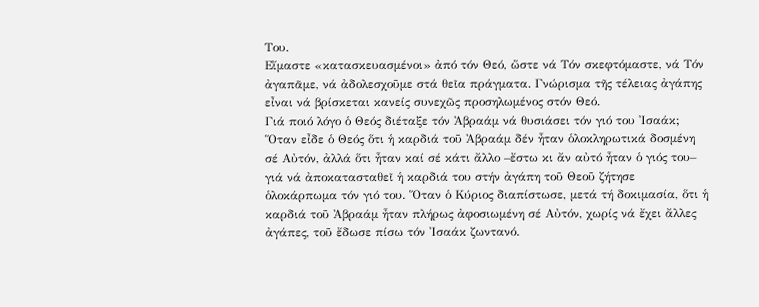Του.
Εἴμαστε «κατασκευασμένοι» ἀπό τόν Θεό, ὥστε νά Τόν σκεφτόμαστε, νά Τόν ἀγαπᾶμε, νά ἀδολεσχοῦμε στά θεῖα πράγματα. Γνώρισμα τῆς τέλειας ἀγάπης εἶναι νά βρίσκεται κανείς συνεχῶς προσηλωμένος στόν Θεό.
Γιά ποιό λόγο ὁ Θεός διέταξε τόν Ἀβραάμ νά θυσιάσει τόν γιό του Ἰσαάκ; Ὅταν εἶδε ὁ Θεός ὅτι ἡ καρδιά τοῦ Ἀβραάμ δέν ἦταν ὁλοκληρωτικά δοσμένη σέ Αὐτόν, ἀλλά ὅτι ἦταν καί σέ κάτι ἄλλο –ἔστω κι ἄν αὐτό ἦταν ὁ γιός του– γιά νά ἀποκατασταθεῖ ἡ καρδιά του στήν ἀγάπη τοῦ Θεοῦ ζήτησε ὁλοκάρπωμα τόν γιό του. Ὅταν ὁ Κύριος διαπίστωσε, μετά τή δοκιμασία, ὅτι ἡ καρδιά τοῦ Ἀβραάμ ἦταν πλήρως ἀφοσιωμένη σέ Αὐτόν, χωρίς νά ἔχει ἄλλες ἀγάπες, τοῦ ἔδωσε πίσω τόν Ἰσαάκ ζωντανό.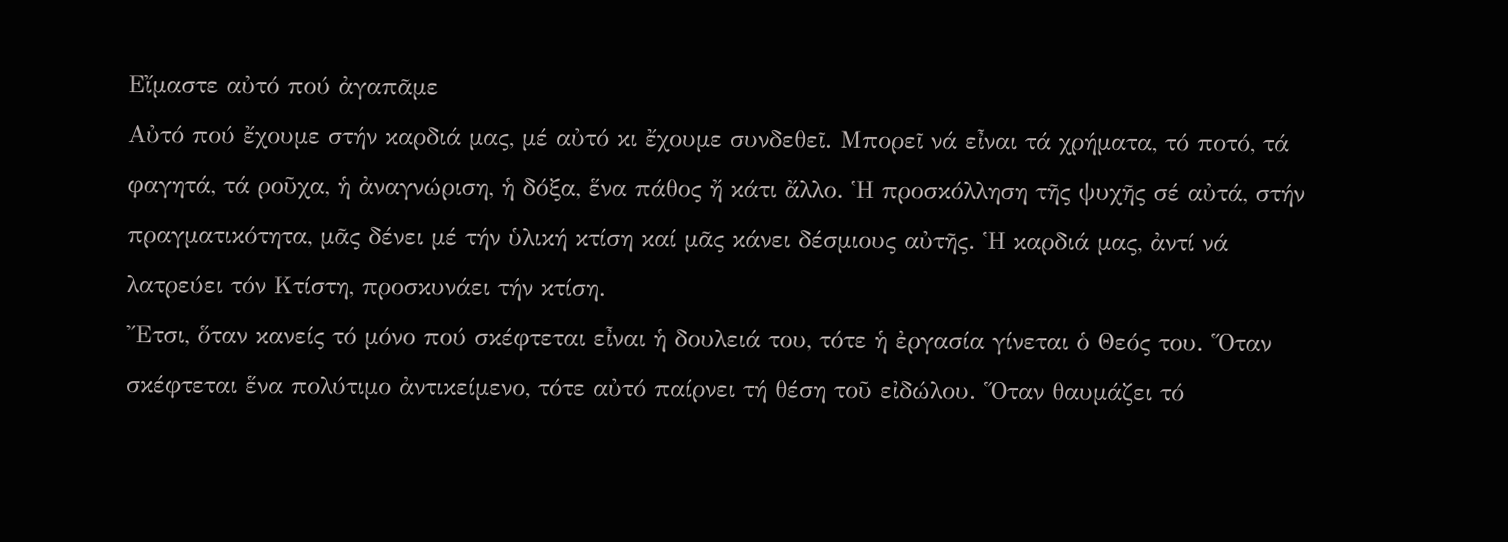Εἴμαστε αὐτό πού ἀγαπᾶμε
Αὐτό πού ἔχουμε στήν καρδιά μας, μέ αὐτό κι ἔχουμε συνδεθεῖ. Μπορεῖ νά εἶναι τά χρήματα, τό ποτό, τά φαγητά, τά ροῦχα, ἡ ἀναγνώριση, ἡ δόξα, ἕνα πάθος ἤ κάτι ἄλλο. Ἡ προσκόλληση τῆς ψυχῆς σέ αὐτά, στήν πραγματικότητα, μᾶς δένει μέ τήν ὑλική κτίση καί μᾶς κάνει δέσμιους αὐτῆς. Ἡ καρδιά μας, ἀντί νά λατρεύει τόν Κτίστη, προσκυνάει τήν κτίση.
Ἔτσι, ὅταν κανείς τό μόνο πού σκέφτεται εἶναι ἡ δουλειά του, τότε ἡ ἐργασία γίνεται ὁ Θεός του. Ὅταν σκέφτεται ἕνα πολύτιμο ἀντικείμενο, τότε αὐτό παίρνει τή θέση τοῦ εἰδώλου. Ὅταν θαυμάζει τό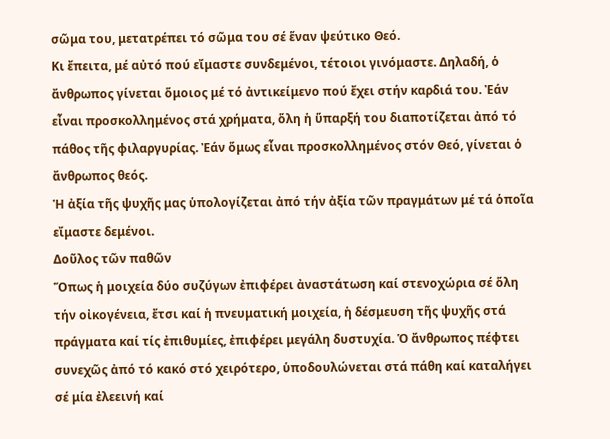σῶμα του, μετατρέπει τό σῶμα του σέ ἕναν ψεύτικο Θεό.
Κι ἔπειτα, μέ αὐτό πού εἴμαστε συνδεμένοι, τέτοιοι γινόμαστε. Δηλαδή, ὁ ἄνθρωπος γίνεται ὅμοιος μέ τό ἀντικείμενο πού ἔχει στήν καρδιά του. Ἐάν εἶναι προσκολλημένος στά χρήματα, ὅλη ἡ ὕπαρξή του διαποτίζεται ἀπό τό πάθος τῆς φιλαργυρίας. Ἐάν ὅμως εἶναι προσκολλημένος στόν Θεό, γίνεται ὁ ἄνθρωπος θεός.
Ἡ ἀξία τῆς ψυχῆς μας ὑπολογίζεται ἀπό τήν ἀξία τῶν πραγμάτων μέ τά ὁποῖα εἴμαστε δεμένοι.
Δοῦλος τῶν παθῶν
Ὅπως ἡ μοιχεία δύο συζύγων ἐπιφέρει ἀναστάτωση καί στενοχώρια σέ ὅλη τήν οἰκογένεια, ἔτσι καί ἡ πνευματική μοιχεία, ἡ δέσμευση τῆς ψυχῆς στά πράγματα καί τίς ἐπιθυμίες, ἐπιφέρει μεγάλη δυστυχία. Ὁ ἄνθρωπος πέφτει συνεχῶς ἀπό τό κακό στό χειρότερο, ὑποδουλώνεται στά πάθη καί καταλήγει σέ μία ἐλεεινή καί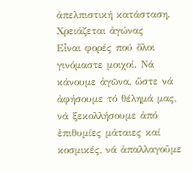ἀπελπιστική κατάσταση.
Χρειάζεται ἀγώνας
Εἶναι φορές πού ὅλοι γινόμαστε μοιχοί. Νά κάνουμε ἀγῶνα, ὥστε νά ἀφήσουμε τό θέλημά μας, νά ξεκολλήσουμε ἀπό ἐπιθυμίες μάταιες καί κοσμικές, νά ἀπαλλαγοῦμε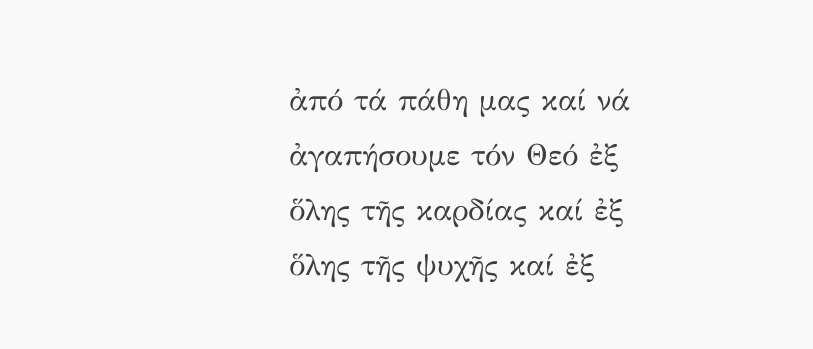ἀπό τά πάθη μας καί νά ἀγαπήσουμε τόν Θεό ἐξ ὅλης τῆς καρδίας καί ἐξ ὅλης τῆς ψυχῆς καί ἐξ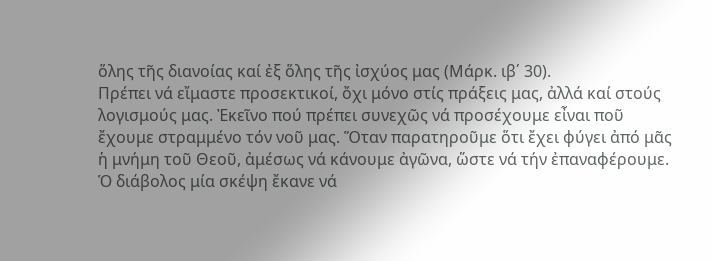ὅλης τῆς διανοίας καί ἐξ ὅλης τῆς ἰσχύος μας (Μάρκ. ιβ΄ 30).
Πρέπει νά εἴμαστε προσεκτικοί, ὄχι μόνο στίς πράξεις μας, ἀλλά καί στούς λογισμούς μας. Ἐκεῖνο πού πρέπει συνεχῶς νά προσέχουμε εἶναι ποῦ ἔχουμε στραμμένο τόν νοῦ μας. Ὅταν παρατηροῦμε ὅτι ἔχει φύγει ἀπό μᾶς ἡ μνήμη τοῦ Θεοῦ, ἀμέσως νά κάνουμε ἀγῶνα, ὥστε νά τήν ἐπαναφέρουμε.
Ὁ διάβολος μία σκέψη ἔκανε νά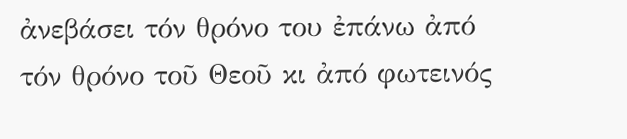ἀνεβάσει τόν θρόνο του ἐπάνω ἀπό τόν θρόνο τοῦ Θεοῦ κι ἀπό φωτεινός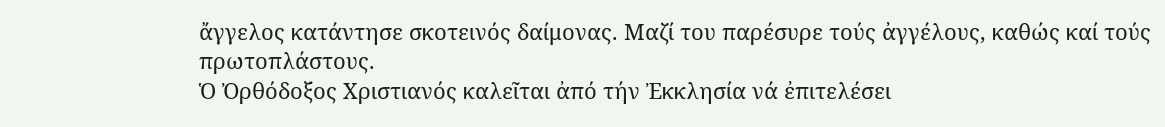ἄγγελος κατάντησε σκοτεινός δαίμονας. Μαζί του παρέσυρε τούς ἀγγέλους, καθώς καί τούς πρωτοπλάστους.
Ὁ Ὀρθόδοξος Χριστιανός καλεῖται ἀπό τήν Ἐκκλησία νά ἐπιτελέσει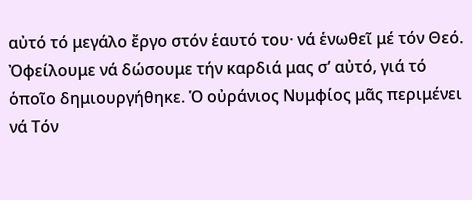αὐτό τό μεγάλο ἔργο στόν ἑαυτό του· νά ἑνωθεῖ μέ τόν Θεό. Ὀφείλουμε νά δώσουμε τήν καρδιά μας σ’ αὐτό, γιά τό ὁποῖο δημιουργήθηκε. Ὁ οὐράνιος Νυμφίος μᾶς περιμένει νά Τόν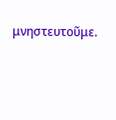μνηστευτοῦμε.